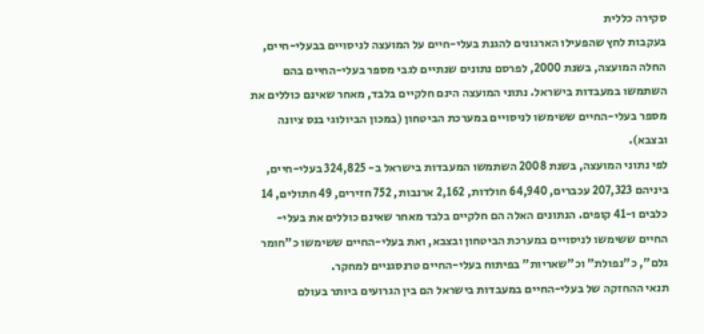סקירה כללית
בעקבות לחץ שהפעילו הארגונים להגנת בעלי-חיים על המועצה לניסויים בבעלי-חיים, החלה המועצה, בשנת 2000, לפרסם נתונים שנתיים לגבי מספר בעלי-החיים בהם השתמשו במעבדות בישראל. נתוני המועצה הינם חלקיים בלבד, מאחר שאינם כוללים את מספר בעלי-החיים ששימשו לניסויים במערכת הביטחון (במכון הביולוגי בנס ציונה ובצבא).
לפי נתוני המועצה, בשנת 2008 השתמשו המעבדות בישראל ב- 324,825 בעלי-חיים, ביניהם 207,323 עכברים, 64,940 חולדות, 2,162 ארנבות, 752 חזירים, 49 חתולים, 14 כלבים ו-41 קופים. הנתונים האלה הם חלקיים בלבד מאחר שאינם כוללים את בעלי-החיים ששימשו לניסויים במערכת הביטחון ובצבא, ואת בעלי-החיים ששימשו כ"חומר גלם", כ"נפולת" וכ"שאריות" בפיתוח בעלי-החיים טרנסגניים למחקר.
תנאי ההחזקה של בעלי-החיים במעבדות בישראל הם בין הגרועים ביותר בעולם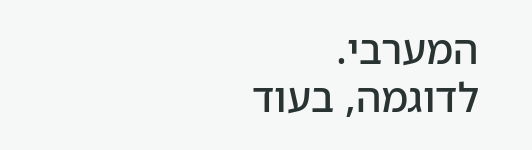המערבי. לדוגמה, בעוד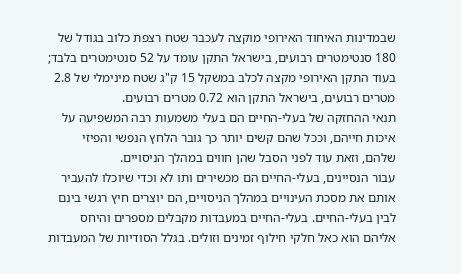שבמדינות האיחוד האירופי מוקצה לעכבר שטח רצפת כלוב בגודל של 180 סנטימטרים רבועים, בישראל התקן עומד על 52 סנטימטרים בלבד; בעוד התקן האירופי מקצה לכלב במשקל 15 ק"ג שטח מינימלי של 2.8 מטרים רבועים, בישראל התקן הוא 0.72 מטרים רבועים.
תנאי ההחזקה של בעלי-החיים הם בעלי משמעות רבה המשפיעה על איכות חייהם, וככל שהם קשים יותר כך גובר הלחץ הנפשי והפיזי שלהם, וזאת עוד לפני הסבל שהן חווים במהלך הניסויים.
עבור הנסיינים, בעלי-החיים הם מכשירים ותו לא וכדי שיוכלו להעביר אותם את מסכת העינויים במהלך הניסויים, הם יוצרים חיץ רגשי בינם לבין בעלי-החיים. בעלי-החיים במעבדות מקבלים מספרים והיחס אליהם הוא כאל חלקי חילוף זמינים וזולים. בגלל הסודיות של המעבדות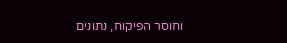וחוסר הפיקוח, נתונים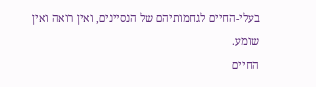בעלי-החיים לגחמותיהם של הנסיינים, ואין רואה ואין שומע.
החיים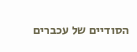הסודיים של עכברים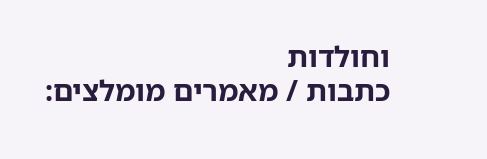וחולדות
כתבות / מאמרים מומלצים: